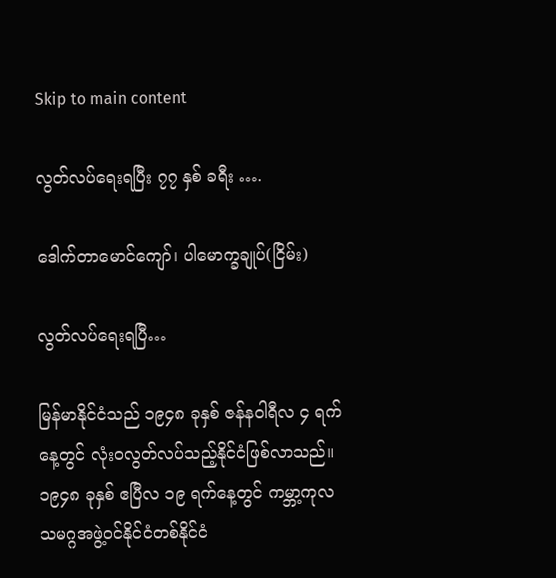Skip to main content

လွတ်လပ်ရေးရပြီး ၇၇ နှစ် ခရီး ….

ဒေါက်တာမောင်ကျော်၊ ပါမောက္ခချုပ်(ငြိမ်း)

လွတ်လပ်ရေးရပြီ…

မြန်မာနိုင်ငံသည် ၁၉၄၈ ခုနှစ် ဇန်နဝါရီလ ၄ ရက်နေ့တွင် လုံးဝလွတ်လပ်သည့်နိုင်ငံဖြစ်လာသည်။ ၁၉၄၈ ခုနှစ် ဧပြီလ ၁၉ ရက်နေ့တွင် ကမ္ဘာ့ကုလသမဂ္ဂအဖွဲ့ဝင်နိုင်ငံတစ်နိုင်ငံ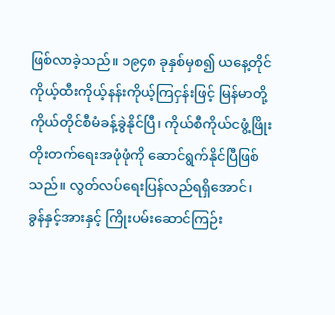ဖြစ်လာခဲ့သည်။ ၁၉၄၈ ခုနှစ်မှစ၍ ယနေ့တိုင် ကိုယ့်ထီးကိုယ့်နန်းကိုယ့်ကြငှန်းဖြင့် မြန်မာတို့ကိုယ်တိုင်စီမံခန့်ခွဲနိုင်ပြီ၊ ကိုယ်စီကိုယ်ငဖွံ့ဖြိုးတိုးတက်ရေးအဖုံဖုံကို ဆောင်ရွက်နိုင်ပြီဖြစ်သည်။ လွတ်လပ်ရေးပြန်လည်ရရှိအောင်၊ ခွန်နှင့်အားနှင့် ကြိုးပမ်းဆောင်ကြဉ်း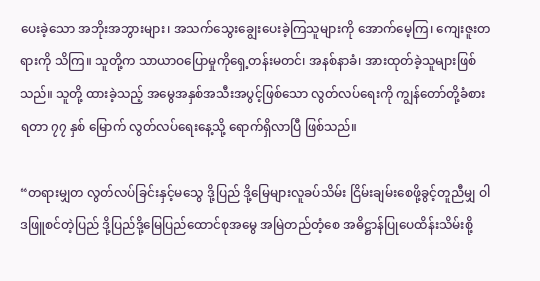ပေးခဲ့သော အဘိုးအဘွားများ၊ အသက်သွေးချွေးပေးခဲ့ကြသူများကို အောက်မေ့ကြ၊ ကျေးဇူးတရားကို သိကြ။ သူတို့က သာယာဝပြောမှုကိုရှေ့တန်းမတင်၊ အနစ်နာခံ၊ အားထုတ်ခဲ့သူများဖြစ်သည်။ သူတို့ ထားခဲ့သည့် အမွေအနှစ်အသီးအပွင့်ဖြစ်သော လွတ်လပ်ရေးကို ကျွန်တော်တို့ခံစားရတာ ၇၇ နှစ် မြောက် လွတ်လပ်ရေးနေ့သို့ ရောက်ရှိလာပြီ ဖြစ်သည်။

“တရားမျှတ လွတ်လပ်ခြင်းနှင့်မသွေ ဒို့ပြည် ဒို့မြေများလူခပ်သိမ်း ငြိမ်းချမ်းစေဖို့ခွင့်တူညီမျှ ဝါဒဖြူစင်တဲ့ပြည် ဒို့ပြည်ဒို့မြေပြည်ထောင်စုအမွေ အမြဲတည်တံ့စေ အဓိဋ္ဌာန်ပြုပေထိန်းသိမ်းစို့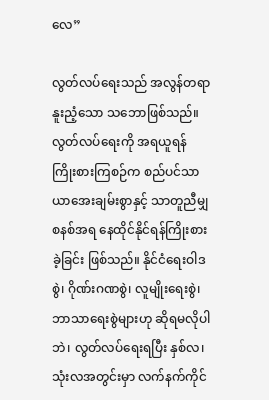လေ”

လွတ်လပ်ရေးသည် အလွန်တရာနူးညံ့သော သဘောဖြစ်သည်။ လွတ်လပ်ရေးကို အရယူရန် ကြိုးစားကြစဉ်က စည်ပင်သာယာအေးချမ်းစွာနှင့် သာတူညီမျှစနစ်အရ နေထိုင်နိုင်ရန်ကြိုးစားခဲ့ခြင်း ဖြစ်သည်။ နိုင်ငံရေးဝါဒစွဲ၊ ဂိုဏ်းဂဏစွဲ၊ လူမျိုးရေးစွဲ၊ ဘာသာရေးစွဲများဟု ဆိုရမလိုပါဘဲ၊ လွတ်လပ်ရေးရပြီး နှစ်လ၊ သုံးလအတွင်းမှာ လက်နက်ကိုင်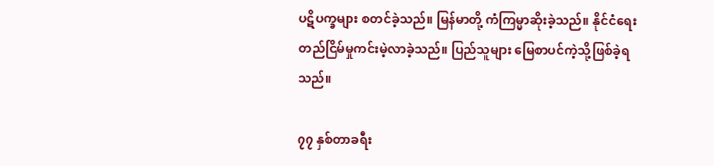ပဋိပက္ခများ စတင်ခဲ့သည်။ မြန်မာတို့ ကံကြမ္မာဆိုးခဲ့သည်။ နိုင်ငံရေးတည်ငြိမ်မှုကင်းမဲ့လာခဲ့သည်။ ပြည်သူများ မြေစာပင်ကဲ့သို့ဖြစ်ခဲ့ရသည်။

၇၇ နှစ်တာခရီး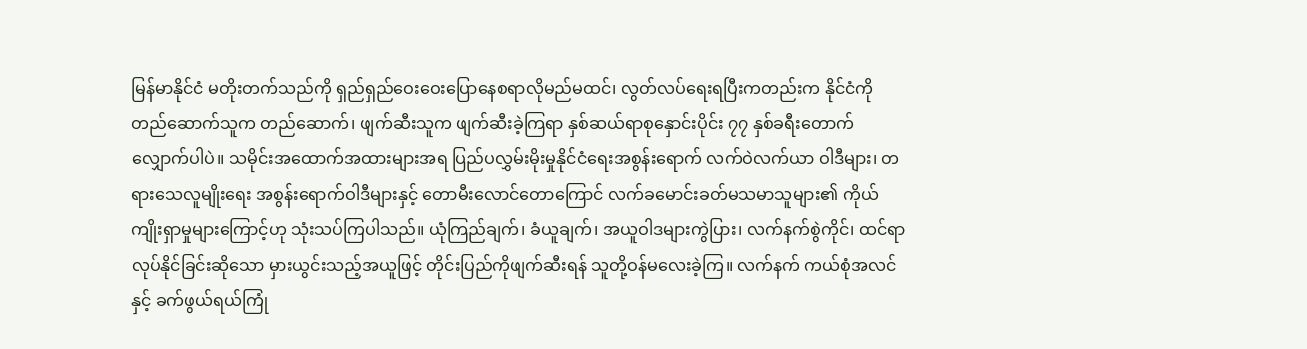မြန်မာနိုင်ငံ မတိုးတက်သည်ကို ရှည်ရှည်ဝေးဝေးပြောနေစရာလိုမည်မထင်၊ လွတ်လပ်ရေးရပြီးကတည်းက နိုင်ငံကိုတည်ဆောက်သူက တည်ဆောက်၊ ဖျက်ဆီးသူက ဖျက်ဆီးခဲ့ကြရာ နှစ်ဆယ်ရာစုနှောင်းပိုင်း ၇၇ နှစ်ခရီးတောက်လျှောက်ပါပဲ။ သမိုင်းအထောက်အထားများအရ ပြည်ပလွှမ်းမိုးမှုနိုင်ငံရေးအစွန်းရောက် လက်ဝဲလက်ယာ ဝါဒီများ၊ တရားသေလူမျိုးရေး အစွန်းရောက်ဝါဒီများနှင့် တောမီးလောင်တောကြောင် လက်ခမောင်းခတ်မသမာသူများ၏ ကိုယ်ကျိုးရှာမှုများကြောင့်ဟု သုံးသပ်ကြပါသည်။ ယုံကြည်ချက်၊ ခံယူချက်၊ အယူဝါဒများကွဲပြား၊ လက်နက်စွဲကိုင်၊ ထင်ရာလုပ်နိုင်ခြင်းဆိုသော မှားယွင်းသည့်အယူဖြင့် တိုင်းပြည်ကိုဖျက်ဆီးရန် သူတို့ဝန်မလေးခဲ့ကြ။ လက်နက် ကယ်စုံအလင်နှင့် ခက်ဖွယ်ရယ်ကြုံ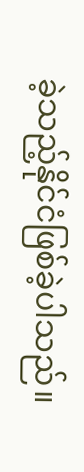ခဲ့သည့်နိုင်ငံဖြစ်ခဲ့ပါသည်။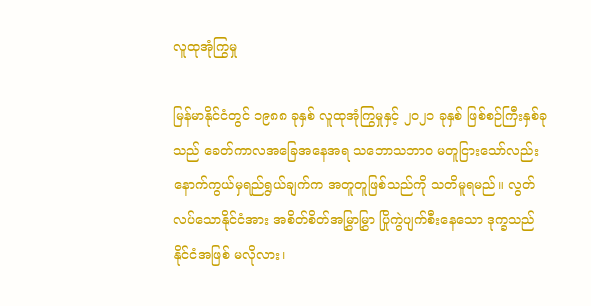လူထုအုံကြွမှု

မြန်မာနိုင်ငံတွင် ၁၉၈၈ ခုနှစ် လူထုအုံကြွမှုနှင့် ၂၀၂၁ ခုနှစ် ဖြစ်စဉ်ကြီးနှစ်ခုသည် ခေတ်ကာလအခြေအနေအရ သဘောသဘာဝ မတူငြားသော်လည်း နောက်ကွယ်မှရည်ရွယ်ချက်က အတူတူဖြစ်သည်ကို သတိမူရမည်။ လွတ်လပ်သောနိုင်ငံအား အစိတ်စိတ်အမြွှာမြွှာ ပြိုကွဲပျက်စီးနေသော ဒုက္ခသည်နိုင်ငံအဖြစ် မလိုလား၊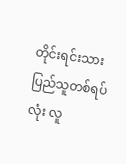တိုင်းရင်းသားပြည်သူတစ်ရပ်လုံး လူ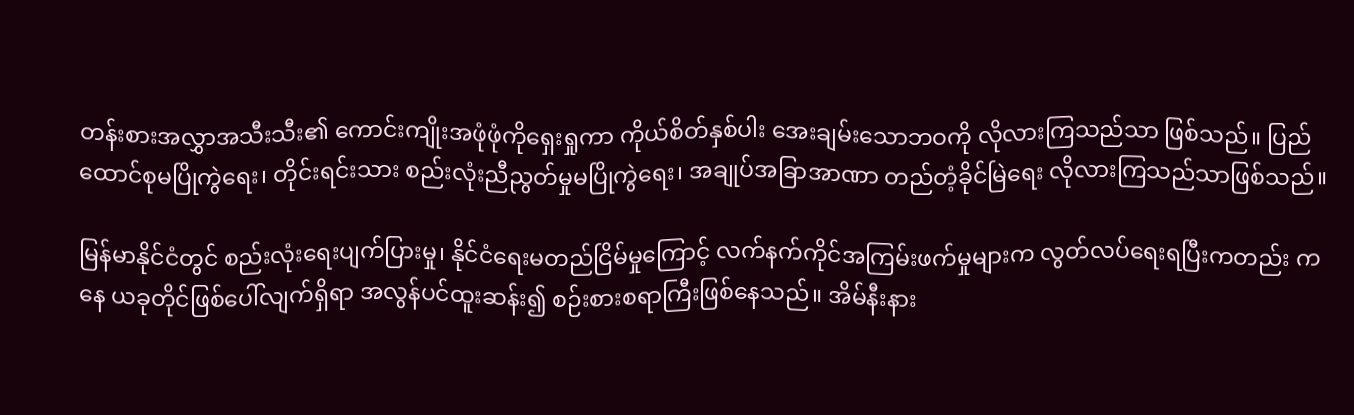တန်းစားအလွှာအသီးသီး၏ ကောင်းကျိုးအဖုံဖုံကိုရှေးရှုကာ ကိုယ်စိတ်နှစ်ပါး အေးချမ်းသောဘဝကို လိုလားကြသည်သာ ဖြစ်သည်။ ပြည်ထောင်စုမပြိုကွဲရေး၊ တိုင်းရင်းသား စည်းလုံးညီညွတ်မှုမပြိုကွဲရေး၊ အချုပ်အခြာအာဏာ တည်တံ့ခိုင်မြဲရေး လိုလားကြသည်သာဖြစ်သည်။

မြန်မာနိုင်ငံတွင် စည်းလုံးရေးပျက်ပြားမှု၊ နိုင်ငံရေးမတည်ငြိမ်မှုကြောင့် လက်နက်ကိုင်အကြမ်းဖက်မှုများက လွတ်လပ်ရေးရပြီးကတည်း ကနေ ယခုတိုင်ဖြစ်ပေါ်လျက်ရှိရာ အလွန်ပင်ထူးဆန်း၍ စဉ်းစားစရာကြီးဖြစ်နေသည်။ အိမ်နီးနား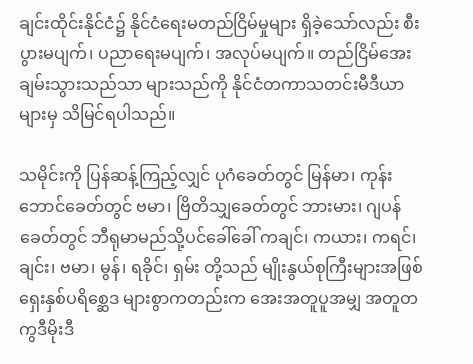ချင်းထိုင်းနိုင်ငံ၌ နိုင်ငံရေးမတည်ငြိမ်မှုများ ရှိခဲ့သော်လည်း စီးပွားမပျက်၊ ပညာရေးမပျက်၊ အလုပ်မပျက်။ တည်ငြိမ်အေးချမ်းသွားသည်သာ များသည်ကို နိုင်ငံတကာသတင်းမီဒီယာများမှ သိမြင်ရပါသည်။

သမိုင်းကို ပြန်ဆန့်ကြည့်လျှင် ပုဂံခေတ်တွင် မြန်မာ၊ ကုန်းဘောင်ခေတ်တွင် ဗမာ၊ ဗြိတိသျှခေတ်တွင် ဘားမား၊ ဂျပန်ခေတ်တွင် ဘီရုမာမည်သို့ပင်ခေါ်ခေါ် ကချင်၊ ကယား၊ ကရင်၊ ချင်း၊ ဗမာ၊ မွန်၊ ရခိုင်၊ ရှမ်း တို့သည် မျိုးနွယ်စုကြီးများအဖြစ် ရှေးနှစ်ပရိစ္ဆေဒ များစွာကတည်းက အေးအတူပူအမျှ အတူတကွဒီမိုးဒီ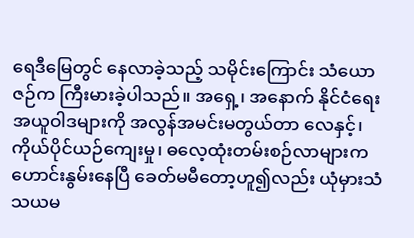ရေဒီမြေတွင် နေလာခဲ့သည့် သမိုင်းကြောင်း သံယောဇဉ်က ကြီးမားခဲ့ပါသည်။ အရှေ့၊ အနောက် နိုင်ငံရေးအယူဝါဒများကို အလွန်အမင်းမတွယ်တာ လေနှင့်၊ ကိုယ်ပိုင်ယဉ်ကျေးမှု၊ ဓလေ့ထုံးတမ်းစဉ်လာများက ဟောင်းနွမ်းနေပြီ ခေတ်မမီတော့ဟူ၍လည်း ယုံမှားသံသယမ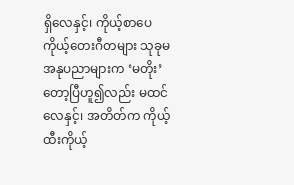ရှိလေနှင့်၊ ကိုယ့်စာပေကိုယ့်တေးဂီတများ သုခုမအနုပညာများက ‘မတိုး’ တော့ပြီဟူ၍လည်း မထင်လေနှင့်၊ အတိတ်က ကိုယ့်ထီးကိုယ့်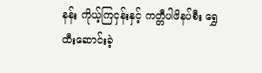နန်း ကိုယ့်ကြငှန်းနှင့် ကတ္တီပါဖိနပ်စီး ရွှေထီးဆောင်းခဲ့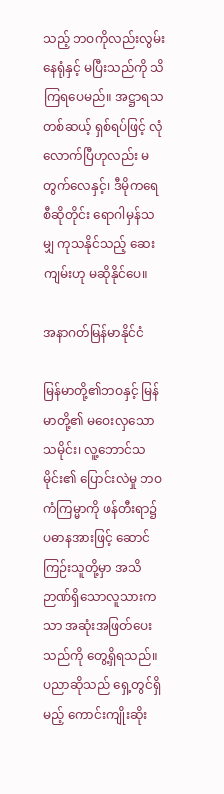သည့် ဘဝကိုလည်းလွမ်းနေရုံနှင့် မပြီးသည်ကို သိကြရပေမည်။ အဋ္ဌာရသတစ်ဆယ့် ရှစ်ရပ်ဖြင့် လုံလောက်ပြီဟုလည်း မတွက်လေနှင့်၊ ဒီမိုကရေစီဆိုတိုင်း ရောဂါမှန်သမျှ ကုသနိုင်သည့် ဆေးကျမ်းဟု မဆိုနိုင်ပေ။

အနာဂတ်မြန်မာနိုင်ငံ

မြန်မာတို့၏ဘဝနှင့် မြန်မာတို့၏ မဝေးလှသောသမိုင်း၊ လူ့ဘောင်သမိုင်း၏ ပြောင်းလဲမှု ဘဝကံကြမ္မာကို ဖန်တီးရာ၌ ပဓာနအားဖြင့် ဆောင်ကြဉ်းသူတို့မှာ အသိဉာဏ်ရှိသောလူသားကသာ အဆုံးအဖြတ်ပေးသည်ကို တွေ့ရှိရသည်။ ပညာဆိုသည် ရှေ့တွင်ရှိမည့် ကောင်းကျိုးဆိုး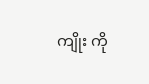ကျိုး ကို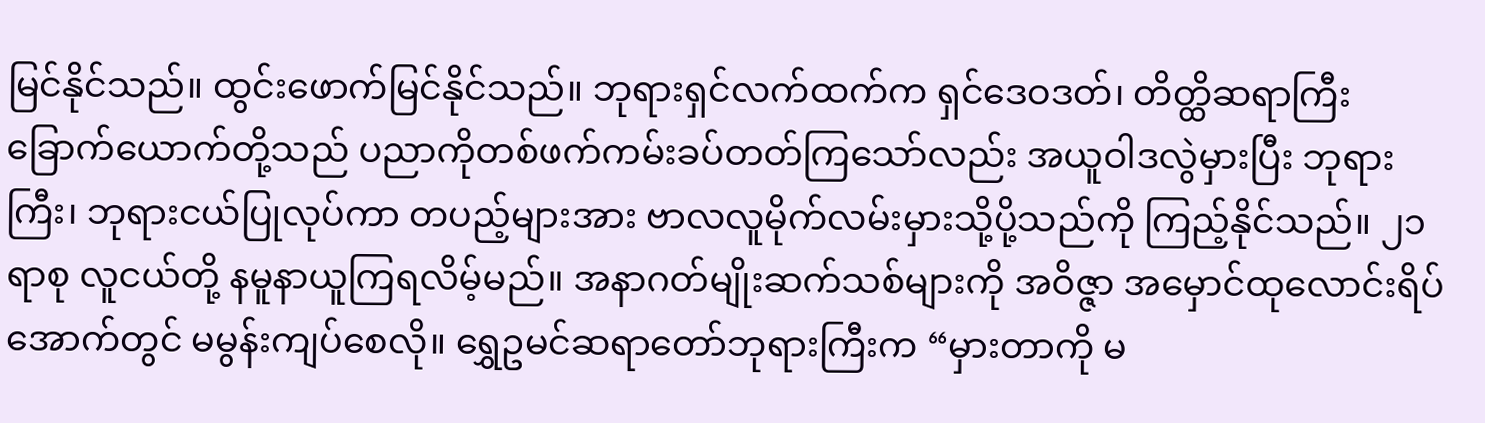မြင်နိုင်သည်။ ထွင်းဖောက်မြင်နိုင်သည်။ ဘုရားရှင်လက်ထက်က ရှင်ဒေဝဒတ်၊ တိတ္ထိဆရာကြီး ခြောက်ယောက်တို့သည် ပညာကိုတစ်ဖက်ကမ်းခပ်တတ်ကြသော်လည်း အယူဝါဒလွဲမှားပြီး ဘုရားကြီး၊ ဘုရားငယ်ပြုလုပ်ကာ တပည့်များအား ဗာလလူမိုက်လမ်းမှားသို့ပို့သည်ကို ကြည့်နိုင်သည်။ ၂၁ ရာစု လူငယ်တို့ နမူနာယူကြရလိမ့်မည်။ အနာဂတ်မျိုးဆက်သစ်များကို အဝိဇ္ဇာ အမှောင်ထုလောင်းရိပ်အောက်တွင် မမွန်းကျပ်စေလို။ ရွှေဥမင်ဆရာတော်ဘုရားကြီးက “မှားတာကို မ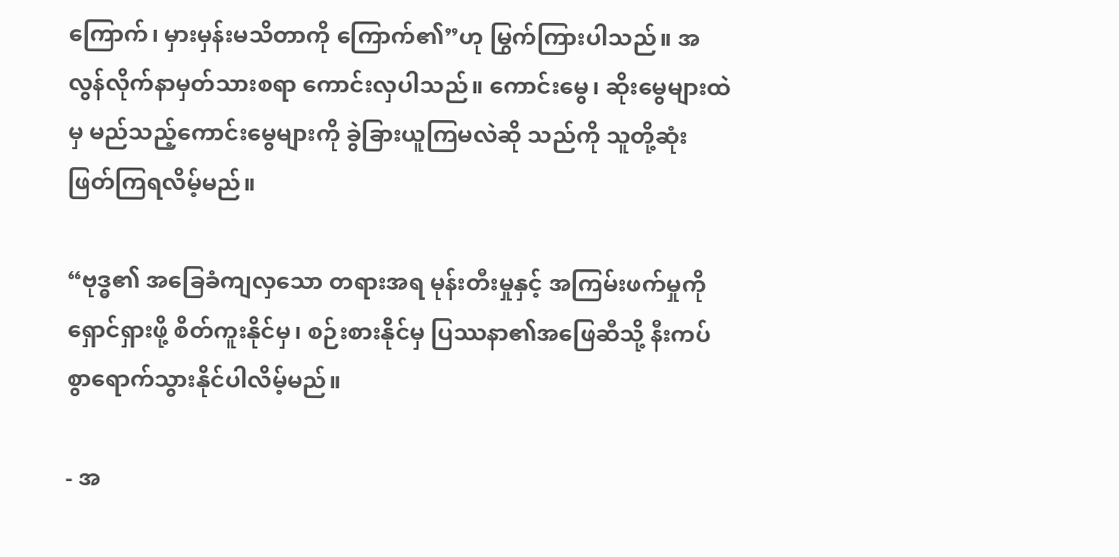ကြောက်၊ မှားမှန်းမသိတာကို ကြောက်၏”ဟု မြွက်ကြားပါသည်။ အလွန်လိုက်နာမှတ်သားစရာ ကောင်းလှပါသည်။ ကောင်းမွေ၊ ဆိုးမွေများထဲမှ မည်သည့်ကောင်းမွေများကို ခွဲခြားယူကြမလဲဆို သည်ကို သူတို့ဆုံးဖြတ်ကြရလိမ့်မည်။

“ဗုဒ္ဓ၏ အခြေခံကျလှသော တရားအရ မုန်းတီးမှုနှင့် အကြမ်းဖက်မှုကို ရှောင်ရှားဖို့ စိတ်ကူးနိုင်မှ၊ စဉ်းစားနိုင်မှ ပြဿနာ၏အဖြေဆီသို့ နီးကပ်စွာရောက်သွားနိုင်ပါလိမ့်မည်။

- အ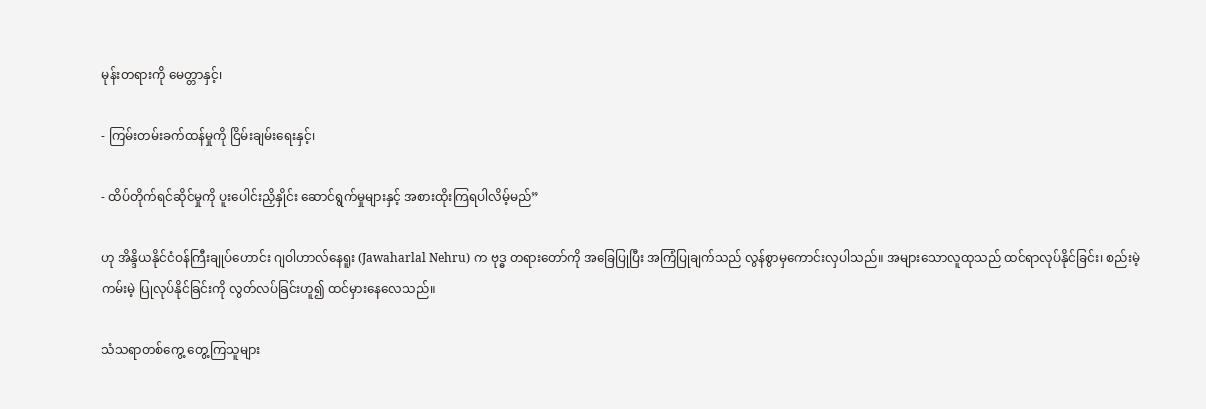မုန်းတရားကို မေတ္တာနှင့်၊

- ကြမ်းတမ်းခက်ထန်မှုကို ငြိမ်းချမ်းရေးနှင့်၊

- ထိပ်တိုက်ရင်ဆိုင်မှုကို ပူးပေါင်းညှိနှိုင်း ဆောင်ရွက်မှုများနှင့် အစားထိုးကြရပါလိမ့်မည်”

ဟု အိန္ဒိယနိုင်ငံဝန်ကြီးချုပ်ဟောင်း ဂျဝါဟာလ်နေရူး (Jawaharlal Nehru) က ဗုဒ္ဓ တရားတော်ကို အခြေပြုပြီး အကြံပြုချက်သည် လွန်စွာမှကောင်းလှပါသည်။ အများသောလူထုသည် ထင်ရာလုပ်နိုင်ခြင်း၊ စည်းမဲ့ကမ်းမဲ့ ပြုလုပ်နိုင်ခြင်းကို လွတ်လပ်ခြင်းဟူ၍ ထင်မှားနေလေသည်။

သံသရာတစ်ကွေ့ တွေ့ကြသူများ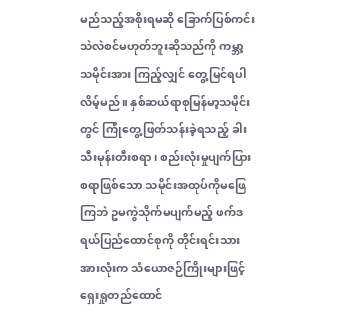မည်သည့်အစိုးရမဆို ခြောက်ပြစ်ကင်း သဲလဲစင်မဟုတ်ဘူးဆိုသည်ကို ကမ္ဘာ့သမိုင်းအား ကြည့်လျှင် တွေ့မြင်ရပါလိမ့်မည်။ နှစ်ဆယ်ရာစုမြန်မာ့သမိုင်းတွင် ကြုံတွေ့ဖြတ်သန်းခဲ့ရသည့် ခါးသီးမုန်းတီးစရာ၊ စည်းလုံးမှုပျက်ပြားစရာဖြစ်သော သမိုင်းအထုပ်ကိုမဖြေကြဘဲ ဥမကွဲသိုက်မပျက်မည့် ဖက်ဒရယ်ပြည်ထောင်စုကို တိုင်းရင်းသားအားလုံးက သံယောဇဉ်ကြိုးများဖြင့် ရှေးရှုတည်ထောင်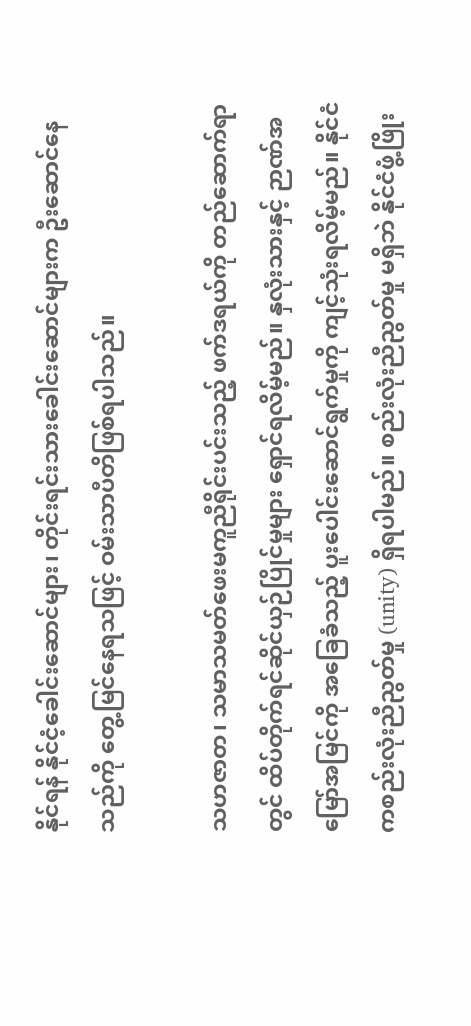နိုင်ရန် နိုင်ငံ့ခေါင်းဆောင်များ၊ တိုင်းရင်းသားခေါင်းဆောင်များက ဦးဆောင်နေသည်ကို တွေ့မြင်နေရသဖြင့် ဝမ်းသာပီတိဖြစ်ရပါသည်။

သဟဇာတ၊ သမာသမတ်ဖေးမကူညီရိုင်းပင်းသည့် ဖက်ဒရယ်ကို တည်ဆောက်ရာတွင် ထိပ်တိုက်ရင်ဆိုင်ယှဉ်ပြိုင်မှုများ ရှောင်ရလိမ့်မည်။ နှလုံးသားနှင့် ဉာဏ်အမြော်အမြင်ကို အခြေခံသည့် ပူးပေါင်းဆောင်ရွက်မှုကို ကျင့်သုံးရလိမ့်မည်။ နိုင်ငံကစည်းလုံးညီညွတ်မှု (unity) ရှိရပါမည်။ စည်းလုံးညီညွတ်မှု မရှိဘဲ နိုင်ငံဖွံ့ဖြိုး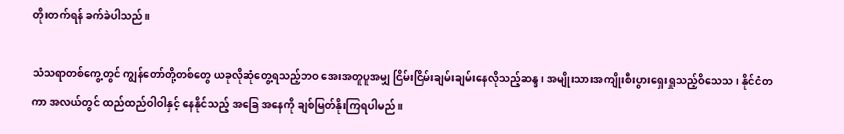တိုးတက်ရန် ခက်ခဲပါသည်။

သံသရာတစ်ကွေ့တွင် ကျွန်တော်တို့တစ်တွေ ယခုလိုဆုံတွေ့ရသည့်ဘဝ အေးအတူပူအမျှ ငြိမ်းငြိမ်းချမ်းချမ်းနေလိုသည့်ဆန္ဒ၊ အမျိုးသားအကျိုးစီးပွားရှေးရှုသည့်ဝိသေသ၊ နိုင်ငံတကာ အလယ်တွင် ထည်ထည်ဝါဝါနှင့် နေနိုင်သည့် အခြေ အနေကို ချစ်မြတ်နိုးကြရပါမည်။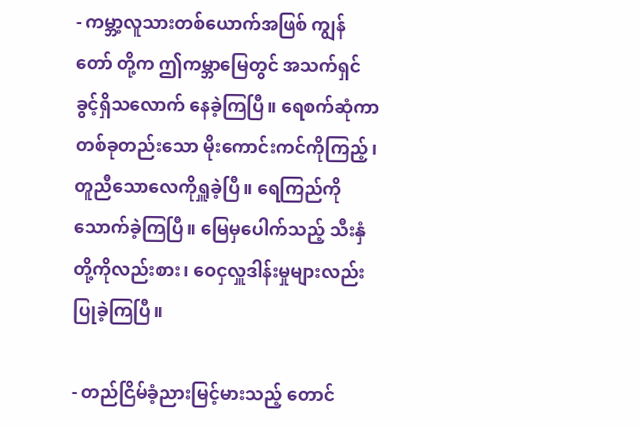- ကမ္ဘာ့လူသားတစ်ယောက်အဖြစ် ကျွန်တော် တို့က ဤကမ္ဘာမြေတွင် အသက်ရှင်ခွင့်ရှိသလောက် နေခဲ့ကြပြီ။ ရေစက်ဆုံကာ တစ်ခုတည်းသော မိုးကောင်းကင်ကိုကြည့်၊ တူညီသောလေကိုရှူခဲ့ပြီ။ ရေကြည်ကိုသောက်ခဲ့ကြပြီ။ မြေမှပေါက်သည့် သီးနှံတို့ကိုလည်းစား၊ ဝေငှလှူဒါန်းမှုများလည်း ပြုခဲ့ကြပြီ။

- တည်ငြိမ်ခံ့ညားမြင့်မား‌သည့် တောင်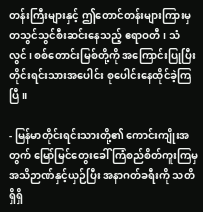တန်းကြီးများနှင့် ဤတောင်တန်းများကြားမှ တသွင်သွင်စီးဆင်းနေသည့် ဧရာဝတီ၊ သံလွင်၊ စစ်တောင်းမြစ်တို့ကို အကြောင်းပြုပြီး တိုင်းရင်းသားအပေါင်း စုပေါင်းနေထိုင်ခဲ့ကြပြီ။

- မြန်မာတိုင်းရင်းသားတို့၏ ကောင်းကျိုးအတွက် မြော်မြင်တွေးခေါ် ကြံစည်စိတ်ကူးကြမှ အသိဉာဏ်နှင့်ယှဉ်ပြီး အနာဂတ်ခရီးကို သတိရှိရှိ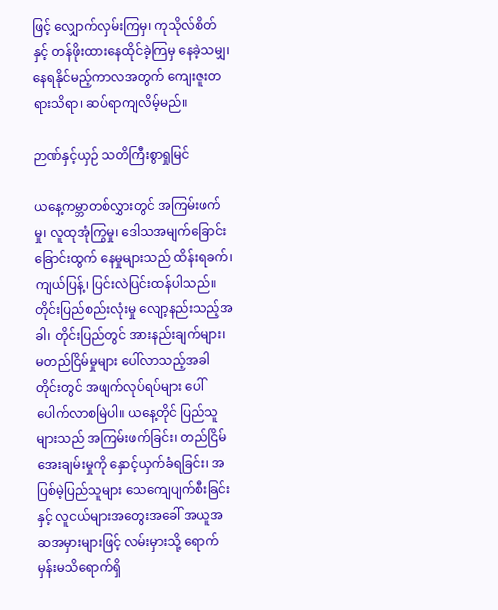ဖြင့် လျှောက်လှမ်းကြမှ၊ ကုသိုလ်စိတ်နှင့် တန်ဖိုးထားနေထိုင်ခဲ့ကြမှ နေခဲ့သမျှ၊ နေရနိုင်မည့်ကာလအတွက် ကျေးဇူးတရားသိရာ၊ ဆပ်ရာကျလိမ့်မည်။

ဉာဏ်နှင့်ယှဉ် သတိကြီးစွာရှုမြင်

ယနေ့ကမ္ဘာတစ်လွှားတွင် အကြမ်းဖက်မှု၊ လူထုအုံကြွမှု၊ ဒေါသအမျက်ခြောင်းခြောင်းထွက် နေမှုများသည် ထိန်းရခက်၊ ကျယ်ပြန့်၊ ပြင်းလဲပြင်းထန်ပါသည်။ တိုင်းပြည်စည်းလုံးမှု လျော့နည်းသည့်အခါ၊ တိုင်းပြည်တွင် အားနည်းချက်များ၊ မတည်ငြိမ်မှုများ ပေါ်လာသည့်အခါတိုင်းတွင် အဖျက်လုပ်ရပ်များ ပေါ်ပေါက်လာစမြဲပါ။ ယနေ့တိုင် ပြည်သူများသည် အကြမ်းဖက်ခြင်း၊ တည်ငြိမ်အေးချမ်းမှုကို နှောင့်ယှက်ခံရခြင်း၊ အပြစ်မဲ့ပြည်သူများ သေကျေပျက်စီးခြင်းနှင့် လူငယ်များအတွေးအခေါ် အယူအဆအမှားများဖြင့် လမ်းမှားသို့ ရောက်မှန်းမသိရောက်ရှိ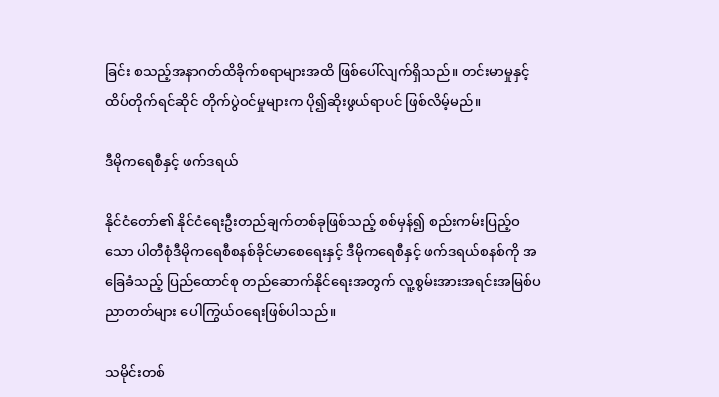ခြင်း စသည့်အနာဂတ်ထိခိုက်စရာများအထိ ဖြစ်ပေါ်လျက်ရှိသည်။ တင်းမာမှုနှင့် ထိပ်တိုက်ရင်ဆိုင် တိုက်ပွဲဝင်မှုများက ပို၍ဆိုးဖွယ်ရာပင် ဖြစ်လိမ့်မည်။

ဒီမိုကရေစီနှင့် ဖက်ဒရယ်

နိုင်ငံတော်၏ နိုင်ငံရေးဦးတည်ချက်တစ်ခုဖြစ်သည့် စစ်မှန်၍ စည်းကမ်းပြည့်ဝသော ပါတီစုံဒီမိုကရေစီစနစ်ခိုင်မာစေရေးနှင့် ဒီမိုကရေစီနှင့် ဖက်ဒရယ်စနစ်ကို အခြေခံသည့် ပြည်ထောင်စု တည်ဆောက်နိုင်ရေးအတွက် လူ့စွမ်းအားအရင်းအမြစ်ပညာတတ်များ ပေါကြွယ်ဝရေးဖြစ်ပါသည်။

သမိုင်းတစ်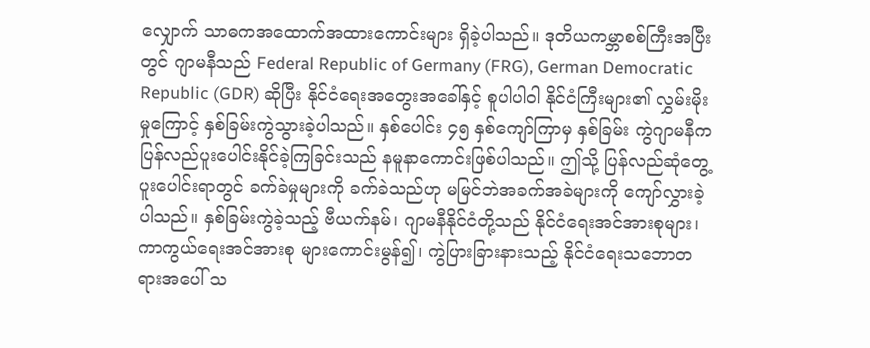လျှောက် သာဓကအထောက်အထားကောင်းများ ရှိခဲ့ပါသည်။ ဒုတိယကမ္ဘာစစ်ကြီးအပြီးတွင် ဂျာမနီသည် Federal Republic of Germany (FRG), German Democratic Republic (GDR) ဆိုပြီး နိုင်ငံရေးအတွေးအခေါ်နှင့် စူပါပါဝါ နိုင်ငံကြီးများ၏ လွှမ်းမိုးမှုကြောင့် နှစ်ခြမ်းကွဲသွားခဲ့ပါသည်။ နှစ်ပေါင်း ၄၅ နှစ်ကျော်ကြာမှ နှစ်ခြမ်း ကွဲဂျာမနီက ပြန်လည်ပူးပေါင်းနိုင်ခဲ့ကြခြင်းသည် နမူနာကောင်းဖြစ်ပါသည်။ ဤသို့ ပြန်လည်ဆုံတွေ့ ပူးပေါင်းရာတွင် ခက်ခဲမှုများကို ခက်ခဲသည်ဟု မမြင်ဘဲအခက်အခဲများကို ကျော်လွှားခဲ့ပါသည်။ နှစ်ခြမ်းကွဲခဲ့သည့် ဗီယက်နမ်၊ ဂျာမနီနိုင်ငံတို့သည် နိုင်ငံရေးအင်အားစုများ၊ ကာကွယ်ရေးအင်အားစု များကောင်းမွန်၍၊ ကွဲပြားခြားနားသည့် နိုင်ငံရေးသဘောတရားအပေါ် သ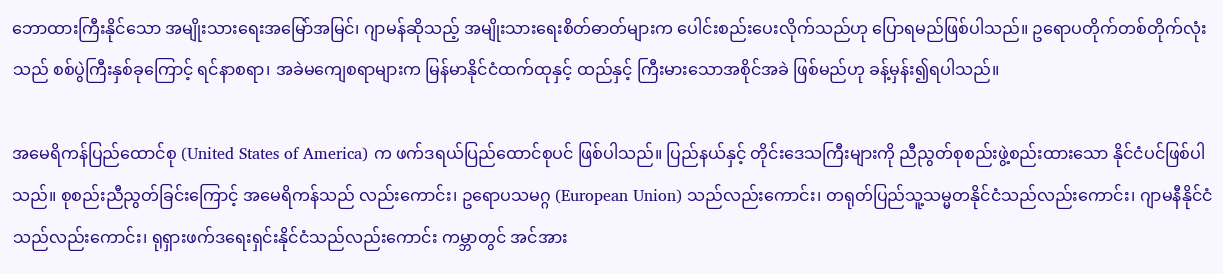ဘောထားကြီးနိုင်သော အမျိုးသားရေးအမြော်အမြင်၊ ဂျာမန်ဆိုသည့် အမျိုးသားရေးစိတ်ဓာတ်များက ပေါင်းစည်းပေးလိုက်သည်ဟု ပြောရမည်ဖြစ်ပါသည်။ ဥရောပတိုက်တစ်တိုက်လုံးသည် စစ်ပွဲကြီးနှစ်ခုကြောင့် ရင်နာစရာ၊ အခဲမကျေစရာများက မြန်မာနိုင်ငံထက်ထုနှင့် ထည်နှင့် ကြီးမားသောအစိုင်အခဲ ဖြစ်မည်ဟု ခန့်မှန်း၍ရပါသည်။

အမေရိကန်ပြည်ထောင်စု (United States of America) က ဖက်ဒရယ်ပြည်ထောင်စုပင် ဖြစ်ပါသည်။ ပြည်နယ်နှင့် တိုင်းဒေသကြီးများကို ညီညွတ်စုစည်းဖွဲ့စည်းထားသော နိုင်ငံပင်ဖြစ်ပါ သည်။ စုစည်းညီညွတ်ခြင်းကြောင့် အမေရိကန်သည် လည်းကောင်း၊ ဥရောပသမဂ္ဂ (European Union) သည်လည်းကောင်း၊ တရုတ်ပြည်သူ့သမ္မတနိုင်ငံသည်လည်းကောင်း၊ ဂျာမနီနိုင်ငံသည်လည်းကောင်း၊ ရုရှားဖက်ဒရေးရှင်းနိုင်ငံသည်လည်းကောင်း ကမ္ဘာတွင် အင်အား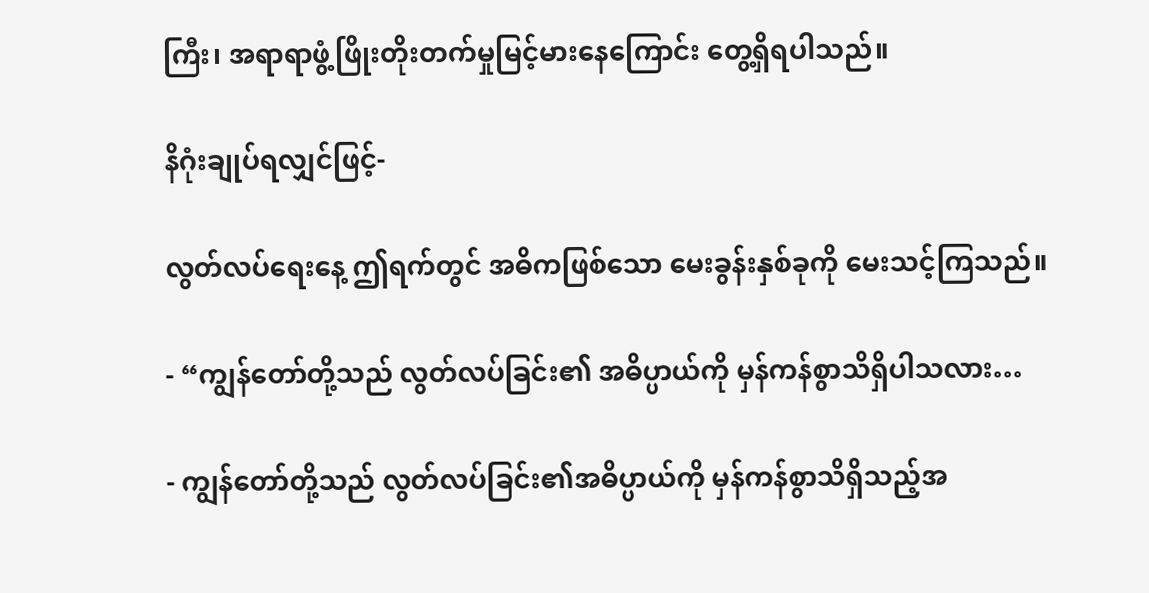ကြီး၊ အရာရာဖွံ့ဖြိုးတိုးတက်မှုမြင့်မားနေကြောင်း တွေ့ရှိရပါသည်။

နိဂုံးချုပ်ရလျှင်ဖြင့်-

လွတ်လပ်ရေးနေ့ ဤရက်တွင် အဓိကဖြစ်သော မေးခွန်းနှစ်ခုကို မေးသင့်ကြသည်။

- “ကျွန်တော်တို့သည် လွတ်လပ်ခြင်း၏ အဓိပ္ပာယ်ကို မှန်ကန်စွာသိရှိပါသလား…

- ကျွန်တော်တို့သည် လွတ်လပ်ခြင်း၏အဓိပ္ပာယ်ကို မှန်ကန်စွာသိရှိသည့်အ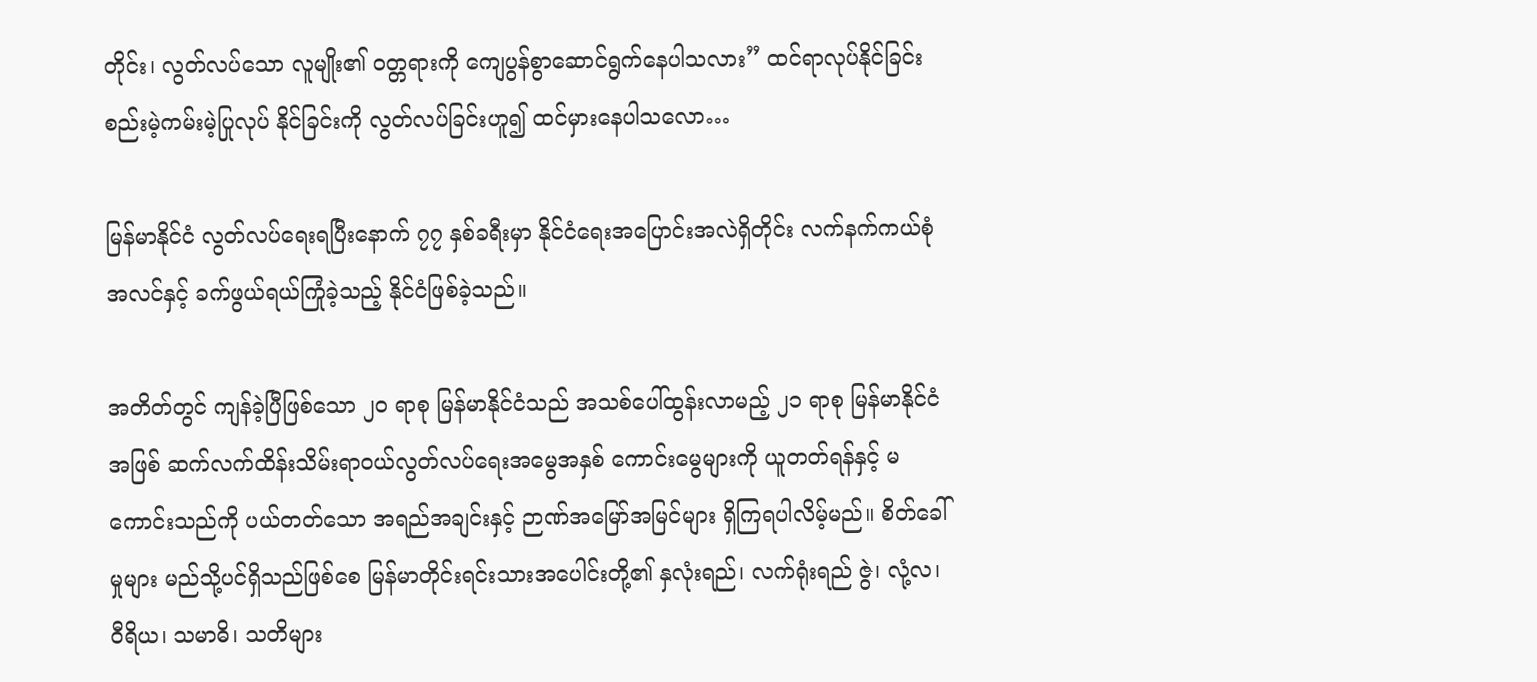တိုင်း၊ လွတ်လပ်သော လူမျိုး၏ ဝတ္တရားကို ကျေပွန်စွာဆောင်ရွက်နေပါသလား” ထင်ရာလုပ်နိုင်ခြင်း စည်းမဲ့ကမ်းမဲ့ပြုလုပ် နိုင်ခြင်းကို လွတ်လပ်ခြင်းဟူ၍ ထင်မှားနေပါသလော…

မြန်မာနိုင်ငံ လွတ်လပ်ရေးရပြီးနောက် ၇၇ နှစ်ခရီးမှာ နိုင်ငံရေးအပြောင်းအလဲရှိတိုင်း လက်နက်ကယ်စုံအလင်နှင့် ခက်ဖွယ်ရယ်ကြုံခဲ့သည့် နိုင်ငံဖြစ်ခဲ့သည်။

အတိတ်တွင် ကျန်ခဲ့ပြီဖြစ်သော ၂၀ ရာစု မြန်မာနိုင်ငံသည် အသစ်ပေါ်ထွန်းလာမည့် ၂၁ ရာစု မြန်မာနိုင်ငံအဖြစ် ဆက်လက်ထိန်းသိမ်းရာဝယ်လွတ်လပ်ရေးအမွေအနှစ် ကောင်းမွေများကို ယူတတ်ရန်နှင့် မကောင်းသည်ကို ပယ်တတ်သော အရည်အချင်းနှင့် ဉာဏ်အမြော်အမြင်များ ရှိကြရပါလိမ့်မည်။ စိတ်ခေါ်မှုများ မည်သို့ပင်ရှိသည်ဖြစ်စေ မြန်မာတိုင်းရင်းသားအပေါင်းတို့၏ နှလုံးရည်၊ လက်ရုံးရည် ဇွဲ၊ လုံ့လ၊ ဝီရိယ၊ သမာဓိ၊ သတိများ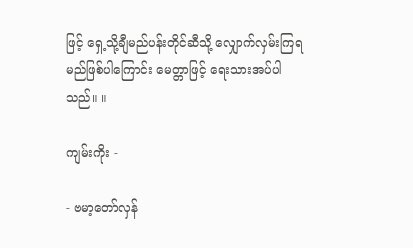ဖြင့် ရှေ့သို့ချီမည်ပန်းတိုင်ဆီသို့ လျှောက်လှမ်းကြရမည်ဖြစ်ပါကြောင်း မေတ္တာဖြင့် ရေးသားအပ်ပါသည်။ ။

ကျမ်းကိုး -

- ဗမာ့တော်လှန်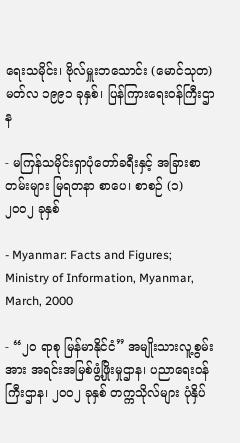ရေးသမိုင်း၊ ဗိုလ်မှူးဘသောင်း (မောင်သုတ) မတ်လ ၁၉၉၁ ခုနှစ်၊ ပြန်ကြားရေးဝန်ကြီးဌာန

- မကြန်သမိုင်းရှာပုံတော်ခရီးနှင့် အခြားစာတမ်းများ မြရတနာ စာပေ၊ စာစဉ် (၁) ၂၀၀၂ ခုနှစ်

- Myanmar: Facts and Figures; Ministry of Information, Myanmar, March, 2000

- “၂၀ ရာစု မြန်မာနိုင်ငံ” အမျိုးသားလူ့စွမ်းအား အရင်းအမြစ်ဖွံ့ဖြိုးမှုဌာန၊ ပညာရေးဝန်ကြီးဌာန၊ ၂၀၀၂ ခုနှစ် တက္ကသိုလ်များ ပုံနှိပ်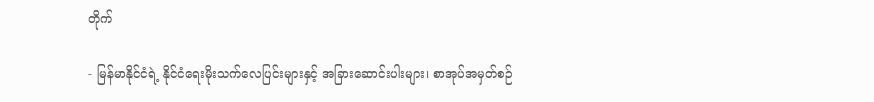တိုက်

- မြန်မာနိုင်ငံရဲ့ နိုင်ငံရေးမိုးသက်လေပြင်းများနှင့် အခြားဆောင်းပါးများ၊ စာအုပ်အမှတ်စဉ်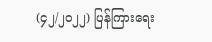(၄၂/၂၀၂၂) ပြန်ကြားရေး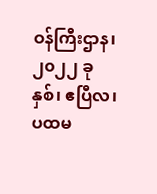ဝန်ကြီးဌာန၊ ၂၀၂၂ ခုနှစ်၊ ဧပြီလ၊ ပထမ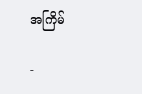အကြိမ်

-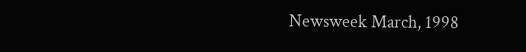Newsweek March, 1998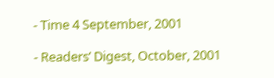- Time 4 September, 2001

- Readers’ Digest, October, 2001